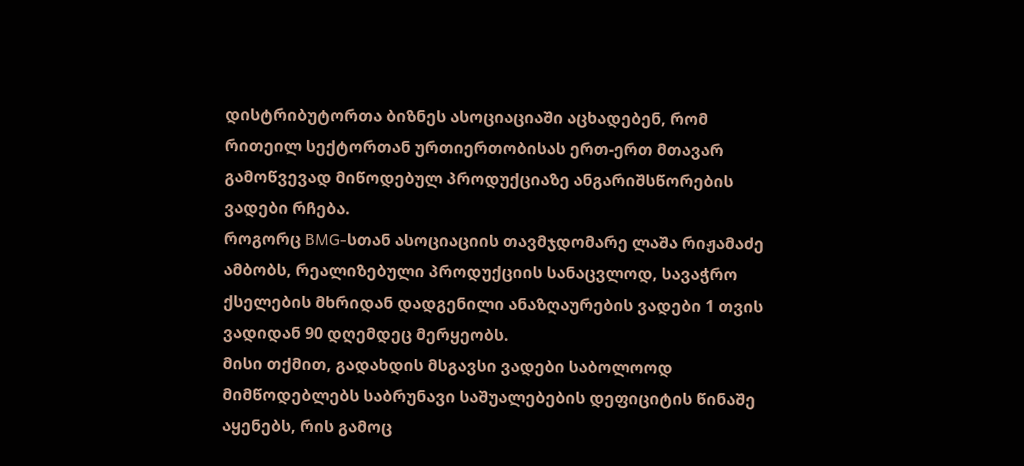დისტრიბუტორთა ბიზნეს ასოციაციაში აცხადებენ, რომ რითეილ სექტორთან ურთიერთობისას ერთ-ერთ მთავარ გამოწვევად მიწოდებულ პროდუქციაზე ანგარიშსწორების ვადები რჩება.
როგორც BMG-სთან ასოციაციის თავმჯდომარე ლაშა რიჟამაძე ამბობს, რეალიზებული პროდუქციის სანაცვლოდ, სავაჭრო ქსელების მხრიდან დადგენილი ანაზღაურების ვადები 1 თვის ვადიდან 90 დღემდეც მერყეობს.
მისი თქმით, გადახდის მსგავსი ვადები საბოლოოდ მიმწოდებლებს საბრუნავი საშუალებების დეფიციტის წინაშე აყენებს, რის გამოც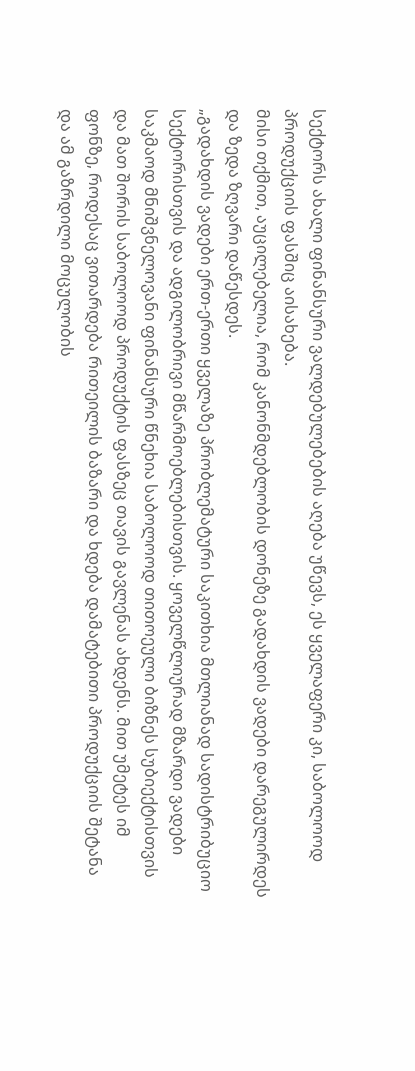სექტორს ახალი ფინანსური ვალდებულებების აღება უწევს, ეს ყველაფერი კი, საბოლოოდ პროდუქციის ფასშიც აისახება.
მისი თქმით, აუცილებელია, რომ კანონმდებლობის დონეზე გადახდის ვადები დარეგულირდეს და ზედა ზღვარი დაწესდეს.
„გადახდის ვადები ერთ-ერთი ყველაზე პრობლემატური საკითხია მთლიანად სადისტრიბუციო სექტორისთვის და ადგილობრივი მწარმოებლებისთვის. ყოველწლიურად მზარდი ვადები საკმაოდ მნიშვნელოვანი ფინანსური წნეხია საბოლოოდ თითოეული ბიზნეს სუბიექტისთვის და მათ შორის საბოლოოდ პროდუქტის ფასზეც თავის გავლენას ახდენს. მით უმეტეს იმ ფონზე, როდესაც ვითარდება რითეილის ბაზარი და ხდება დამატებითი პროდუქციის შეტანა და ამ გაზრდილი მოცულობის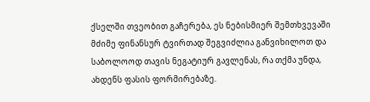ქსელში თვეობით გაჩერება, ეს ნებისმიერ შემთხვევაში მძიმე ფინანსურ ტვირთად შეგვიძლია განვიხილოთ და საბოლოოდ თავის ნეგატიურ გავლენას, რა თქმა უნდა, ახდენს ფასის ფორმირებაზე.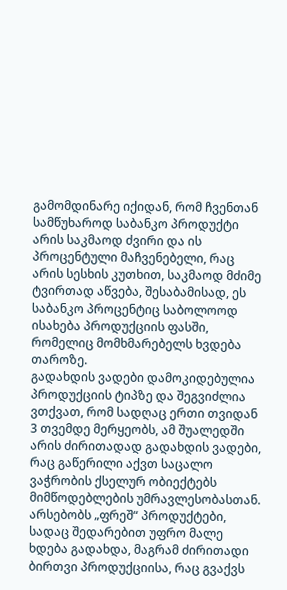გამომდინარე იქიდან, რომ ჩვენთან სამწუხაროდ საბანკო პროდუქტი არის საკმაოდ ძვირი და ის პროცენტული მაჩვენებელი, რაც არის სესხის კუთხით, საკმაოდ მძიმე ტვირთად აწვება, შესაბამისად, ეს საბანკო პროცენტიც საბოლოოდ ისახება პროდუქციის ფასში, რომელიც მომხმარებელს ხვდება თაროზე.
გადახდის ვადები დამოკიდებულია პროდუქციის ტიპზე და შეგვიძლია ვთქვათ, რომ სადღაც ერთი თვიდან 3 თვემდე მერყეობს, ამ შუალედში არის ძირითადად გადახდის ვადები, რაც გაწერილი აქვთ საცალო ვაჭრობის ქსელურ ობიექტებს მიმწოდებლების უმრავლესობასთან. არსებობს „ფრეშ“ პროდუქტები, სადაც შედარებით უფრო მალე ხდება გადახდა, მაგრამ ძირითადი ბირთვი პროდუქციისა, რაც გვაქვს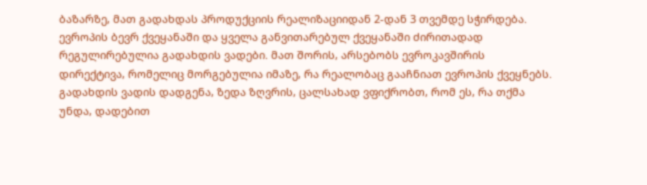ბაზარზე, მათ გადახდას პროდუქციის რეალიზაციიდან 2-დან 3 თვემდე სჭირდება.
ევროპის ბევრ ქვეყანაში და ყველა განვითარებულ ქვეყანაში ძირითადად რეგულირებულია გადახდის ვადები. მათ შორის, არსებობს ევროკავშირის დირექტივა, რომელიც მორგებულია იმაზე, რა რეალობაც გააჩნიათ ევროპის ქვეყნებს. გადახდის ვადის დადგენა, ზედა ზღვრის, ცალსახად ვფიქრობთ, რომ ეს, რა თქმა უნდა, დადებით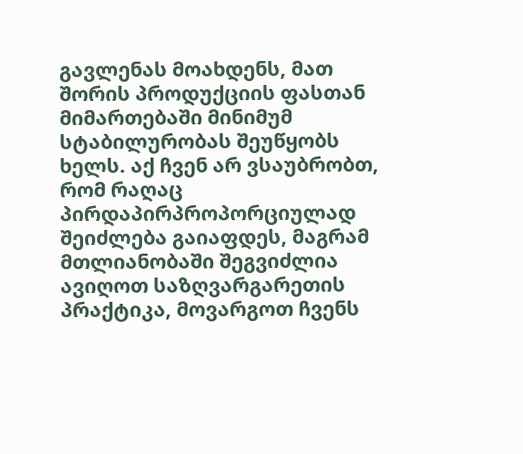გავლენას მოახდენს, მათ შორის პროდუქციის ფასთან მიმართებაში მინიმუმ სტაბილურობას შეუწყობს ხელს. აქ ჩვენ არ ვსაუბრობთ, რომ რაღაც პირდაპირპროპორციულად შეიძლება გაიაფდეს, მაგრამ მთლიანობაში შეგვიძლია ავიღოთ საზღვარგარეთის პრაქტიკა, მოვარგოთ ჩვენს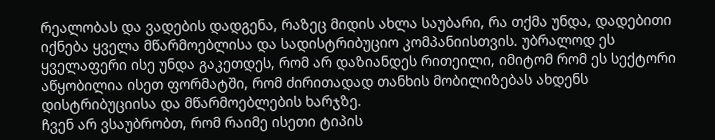რეალობას და ვადების დადგენა, რაზეც მიდის ახლა საუბარი, რა თქმა უნდა, დადებითი იქნება ყველა მწარმოებლისა და სადისტრიბუციო კომპანიისთვის. უბრალოდ ეს ყველაფერი ისე უნდა გაკეთდეს, რომ არ დაზიანდეს რითეილი, იმიტომ რომ ეს სექტორი აწყობილია ისეთ ფორმატში, რომ ძირითადად თანხის მობილიზებას ახდენს დისტრიბუციისა და მწარმოებლების ხარჯზე.
ჩვენ არ ვსაუბრობთ, რომ რაიმე ისეთი ტიპის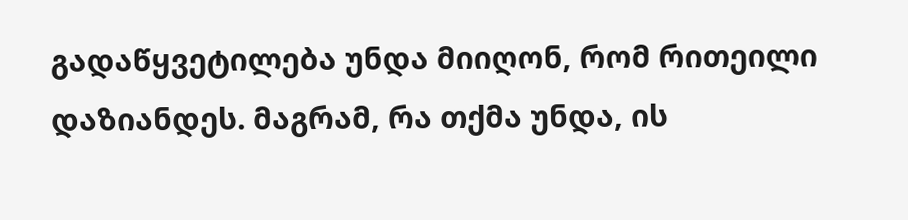გადაწყვეტილება უნდა მიიღონ, რომ რითეილი დაზიანდეს. მაგრამ, რა თქმა უნდა, ის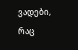ვადები, რაც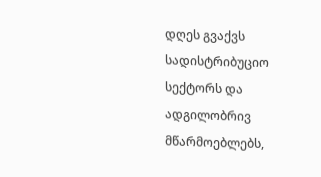დღეს გვაქვს სადისტრიბუციო სექტორს და ადგილობრივ მწარმოებლებს,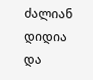ძალიან დიდია და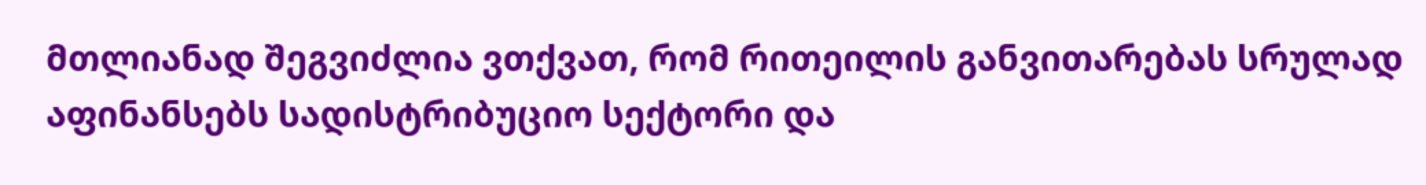მთლიანად შეგვიძლია ვთქვათ, რომ რითეილის განვითარებას სრულად აფინანსებს სადისტრიბუციო სექტორი და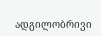ადგილობრივი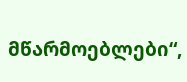მწარმოებლები“,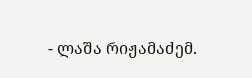- ლაშა რიჟამაძემ.